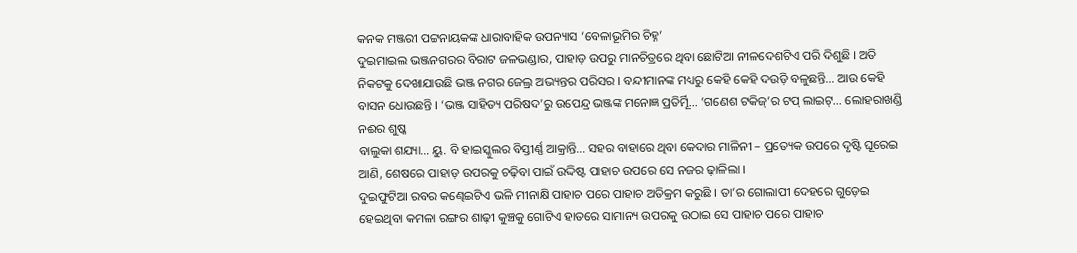କନକ ମଞ୍ଜରୀ ପଟ୍ଟନାୟକଙ୍କ ଧାରାବାହିକ ଉପନ୍ୟାସ ‘ବେଳାଭୂମିର ଚିହ୍ନ’
ଦୁଇମାଇଲ ଭଞ୍ଜନଗରର ବିରାଟ ଜଳଭଣ୍ଡାର, ପାହାଡ଼ ଉପରୁ ମାନଚିତ୍ରରେ ଥିବା ଛୋଟିଆ ନୀଳଦେଶଟିଏ ପରି ଦିଶୁଛି । ଅତି ନିକଟକୁ ଦେଖାଯାଉଛି ଭଞ୍ଜ ନଗର ଜେଲ୍ର ଅଭ୍ୟନ୍ତର ପରିସର । ବନ୍ଦୀମାନଙ୍କ ମଧ୍ୟରୁ କେହି କେହି ଦଉଡ଼ି ବଳୁଛନ୍ତି… ଆଉ କେହି ବାସନ ଧୋଉଛନ୍ତି । ‘ଭଞ୍ଜ ସାହିତ୍ୟ ପରିଷଦ’ରୁ ଉପେନ୍ଦ୍ର ଭଞ୍ଜଙ୍କ ମନୋଜ୍ଞ ପ୍ରତିର୍ମୂି… ‘ଗଣେଶ ଟକିଜ୍’ର ଟପ୍ ଲାଇଟ୍… ଲୋହରାଖଣ୍ଡି ନଈର ଶୁଷ୍କ
ବାଲୁକା ଶଯ୍ୟା… ୟୁ. ବି ହାଇସ୍କୁଲର ବିସ୍ତୀର୍ଣ୍ଣ ଆକ୍ରାନ୍ତି… ସହର ବାହାରେ ଥିବା କେଦାର ମାଳିନୀ – ପ୍ରତ୍ୟେକ ଉପରେ ଦୃଷ୍ଟି ଘୂରେଇ ଆଣି, ଶେଷରେ ପାହାଡ଼ ଉପରକୁ ଚଢ଼ିବା ପାଇଁ ଉଦ୍ଦିଷ୍ଟ ପାହାଚ ଉପରେ ସେ ନଜର ଢ଼ାଳିଲା ।
ଦୁଇଫୁଟିଆ ରବର କଣ୍ଢେଇଟିଏ ଭଳି ମୀନାକ୍ଷି ପାହାଚ ପରେ ପାହାଚ ଅତିକ୍ରମ କରୁଛି । ତା’ର ଗୋଲାପୀ ଦେହରେ ଗୁଡ଼େଇ ହେଇଥିବା କମଳା ରଙ୍ଗର ଶାଢ଼ୀ କୁଞ୍ଚକୁ ଗୋଟିଏ ହାତରେ ସାମାନ୍ୟ ଉପରକୁ ଉଠାଇ ସେ ପାହାଚ ପରେ ପାହାଚ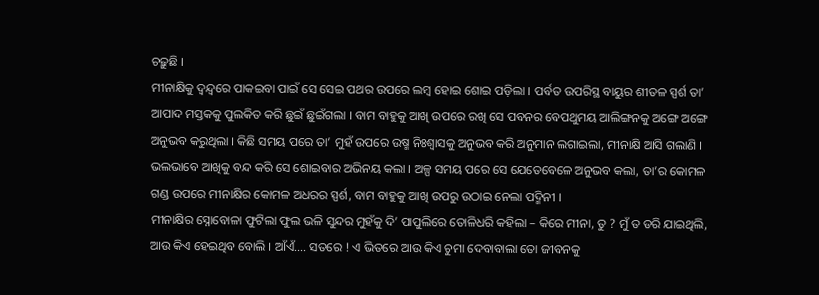ଚଢ଼ୁଛି ।
ମୀନାକ୍ଷିକୁ ଦ୍ୱନ୍ଦ୍ୱରେ ପାକଇବା ପାଇଁ ସେ ସେଇ ପଥର ଉପରେ ଲମ୍ବ ହୋଇ ଶୋଇ ପଡ଼ିଲା । ପର୍ବତ ଉପରିସ୍ଥ ବାୟୁର ଶୀତଳ ସ୍ପର୍ଶ ତା’ ଆପାଦ ମସ୍ତକକୁ ପୁଲକିତ କରି ଛୁଇଁ ଛୁଇଁଗଲା । ବାମ ବାହୁକୁ ଆଖି ଉପରେ ରଖି ସେ ପବନର ବେପଥୁମୟ ଆଲିଙ୍ଗନକୁ ଅଙ୍ଗେ ଅଙ୍ଗେ ଅନୁଭବ କରୁଥିଲା । କିଛି ସମୟ ପରେ ତା’ ମୁହଁ ଉପରେ ଉଷ୍ମ ନିଃଶ୍ୱାସକୁ ଅନୁଭବ କରି ଅନୁମାନ ଲଗାଇଲା, ମୀନାକ୍ଷି ଆସି ଗଲାଣି । ଭଲଭାବେ ଆଖିକୁ ବନ୍ଦ କରି ସେ ଶୋଇବାର ଅଭିନୟ କଲା । ଅଳ୍ପ ସମୟ ପରେ ସେ ଯେତେବେଳେ ଅନୁଭବ କଲା, ତା’ର କୋମଳ ଗଣ୍ଡ ଉପରେ ମୀନାକ୍ଷିର କୋମଳ ଅଧରର ସ୍ପର୍ଶ, ବାମ ବାହୁକୁ ଆଖି ଉପରୁ ଉଠାଇ ନେଲା ପଦ୍ମିନୀ ।
ମୀନାକ୍ଷିର ସ୍ନୋବୋଳା ଫୁଟିଲା ଫୁଲ ଭଳି ସୁନ୍ଦର ମୁହଁକୁ ଦି’ ପାପୁଲିରେ ତୋଳିଧରି କହିଲା – କିରେ ମୀନା, ତୁ ? ମୁଁ ତ ଡରି ଯାଇଥିଲି, ଆଉ କିଏ ହେଇଥିବ ବୋଲି । ଆଁଏଁ…. ସତରେ ! ଏ ଭିତରେ ଆଉ କିଏ ଚୁମା ଦେବାବାଲା ତୋ ଜୀବନକୁ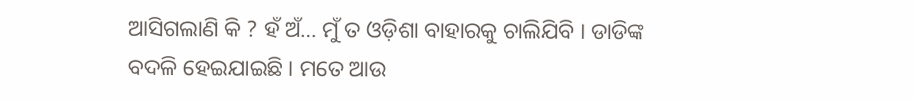ଆସିଗଲାଣି କି ? ହଁ ଅଁ… ମୁଁ ତ ଓଡ଼ିଶା ବାହାରକୁ ଚାଲିଯିବି । ଡାଡିଙ୍କ ବଦଳି ହେଇଯାଇଛି । ମତେ ଆଉ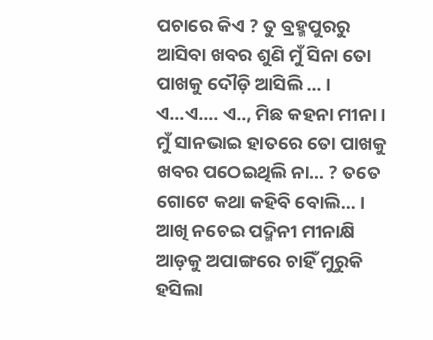ପଚାରେ କିଏ ? ତୁ ବ୍ରହ୍ମପୁରରୁ ଆସିବା ଖବର ଶୁଣି ମୁଁ ସିନା ତୋ ପାଖକୁ ଦୌଡ଼ି ଆସିଲି … ।
ଏ…ଏ…. ଏ.., ମିଛ କହନା ମୀନା । ମୁଁ ସାନଭାଇ ହାତରେ ତୋ ପାଖକୁ ଖବର ପଠେଇଥିଲି ନା… ? ତତେ ଗୋଟେ କଥା କହିବି ବୋଲି… । ଆଖି ନଚେଇ ପଦ୍ମିନୀ ମୀନାକ୍ଷି ଆଡ଼କୁ ଅପାଙ୍ଗରେ ଚାହିଁ ମୁରୁକି ହସିଲା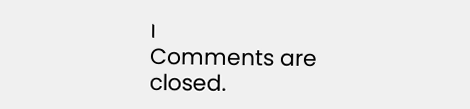।
Comments are closed.